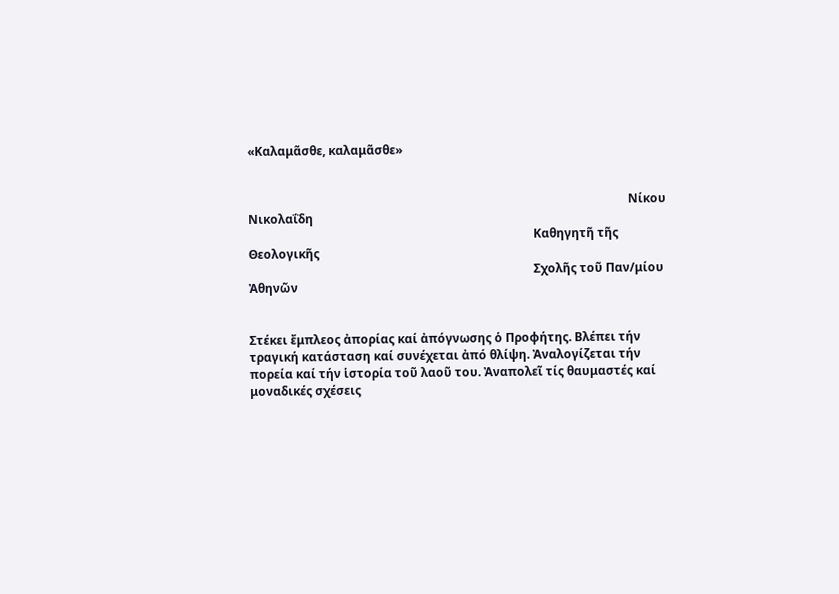«Καλαμᾶσθε, καλαμᾶσθε»


                                                                                               Nίκου Νικολαΐδη
                                                                                               Καθηγητῆ τῆς Θεολογικῆς
                                                                                               Σχολῆς τοῦ Παν/μίου Ἀθηνῶν


Στέκει ἔμπλεος ἀπορίας καί ἀπόγνωσης ὁ Προφήτης. Βλέπει τήν τραγική κατάσταση καί συνέχεται ἀπό θλίψη. Ἀναλογίζεται τήν πορεία καί τήν ἱστορία τοῦ λαοῦ του. Ἀναπολεῖ τίς θαυμαστές καί μοναδικές σχέσεις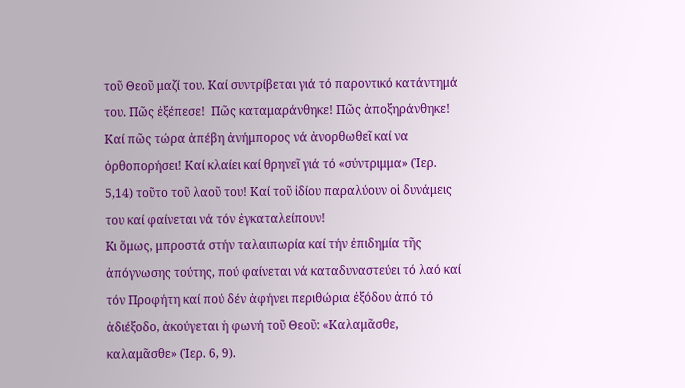τοῦ Θεοῦ μαζί του. Καί συντρίβεται γιά τό παροντικό κατάντημά του. Πῶς ἐξέπεσε!  Πῶς καταμαράνθηκε! Πῶς ἀποξηράνθηκε! Καί πῶς τώρα ἀπέβη ἀνήμπορος νά ἀνορθωθεῖ καί να ὀρθοπορήσει! Καί κλαίει καί θρηνεῖ γιά τό «σύντριμμα» (Ἱερ. 5,14) τοῦτο τοῦ λαοῦ του! Καί τοῦ ἰδίου παραλύουν οἱ δυνάμεις του καί φαίνεται νά τόν ἐγκαταλείπουν!
Kι ὅμως, μπροστά στήν ταλαιπωρία καί τήν ἐπιδημία τῆς ἀπόγνωσης τούτης, πού φαίνεται νά καταδυναστεύει τό λαό καί τόν Προφήτη καί πού δέν ἀφήνει περιθώρια ἐξόδου ἀπό τό ἀδιέξοδο, ἀκούγεται ἡ φωνή τοῦ Θεοῦ: «Καλαμᾶσθε, καλαμᾶσθε» (Ἱερ. 6, 9).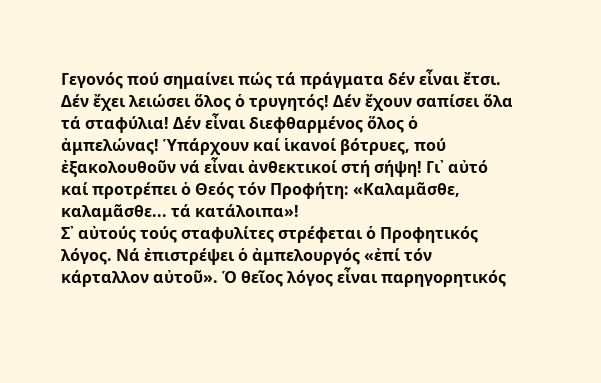Γεγονός πού σημαίνει πώς τά πράγματα δέν εἶναι ἔτσι. Δέν ἔχει λειώσει ὅλος ὁ τρυγητός! Δέν ἔχουν σαπίσει ὅλα τά σταφύλια! Δέν εἶναι διεφθαρμένος ὅλος ὁ ἀμπελώνας! Ὑπάρχουν καί ἱκανοί βότρυες, πού ἐξακολουθοῦν νά εἶναι ἀνθεκτικοί στή σήψη! Γι᾿ αὐτό καί προτρέπει ὁ Θεός τόν Προφήτη: «Καλαμᾶσθε, καλαμᾶσθε... τά κατάλοιπα»!
Σ᾿ αὐτούς τούς σταφυλίτες στρέφεται ὁ Προφητικός λόγος. Νά ἐπιστρέψει ὁ ἀμπελουργός «ἐπί τόν κάρταλλον αὐτοῦ». Ὁ θεῖος λόγος εἶναι παρηγορητικός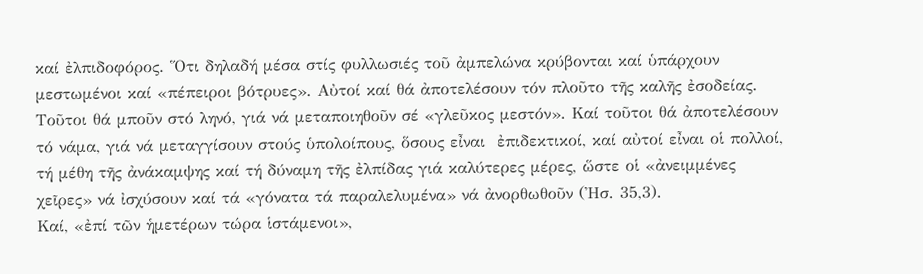καί ἐλπιδοφόρος. Ὅτι δηλαδή μέσα στίς φυλλωσιές τοῦ ἀμπελώνα κρύβονται καί ὑπάρχουν μεστωμένοι καί «πέπειροι βότρυες». Αὐτοί καί θά ἀποτελέσουν τόν πλοῦτο τῆς καλῆς ἐσοδείας. Τοῦτοι θά μποῦν στό ληνό, γιά νά μεταποιηθοῦν σέ «γλεῦκος μεστόν». Καί τοῦτοι θά ἀποτελέσουν τό νάμα, γιά νά μεταγγίσουν στούς ὑπολοίπους, ὅσους εἶναι  ἐπιδεκτικοί, καί αὐτοί εἶναι οἱ πολλοί, τή μέθη τῆς ἀνάκαμψης καί τή δύναμη τῆς ἐλπίδας γιά καλύτερες μέρες, ὥστε οἱ «ἀνειμμένες χεῖρες» νά ἰσχύσουν καί τά «γόνατα τά παραλελυμένα» νά ἀνορθωθοῦν (Ἠσ. 35,3).
Καί, «ἐπί τῶν ἡμετέρων τώρα ἱστάμενοι»,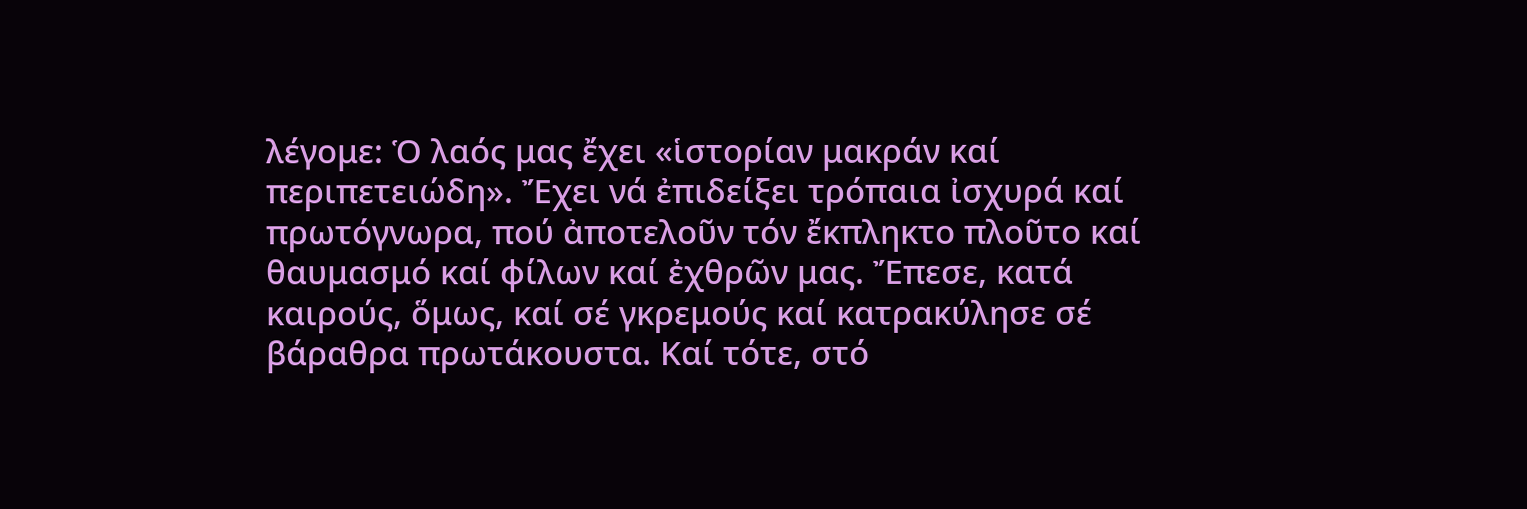λέγομε: Ὁ λαός μας ἔχει «ἱστορίαν μακράν καί περιπετειώδη». Ἔχει νά ἐπιδείξει τρόπαια ἰσχυρά καί πρωτόγνωρα, πού ἀποτελοῦν τόν ἔκπληκτο πλοῦτο καί θαυμασμό καί φίλων καί ἐχθρῶν μας. Ἔπεσε, κατά καιρούς, ὅμως, καί σέ γκρεμούς καί κατρακύλησε σέ βάραθρα πρωτάκουστα. Καί τότε, στό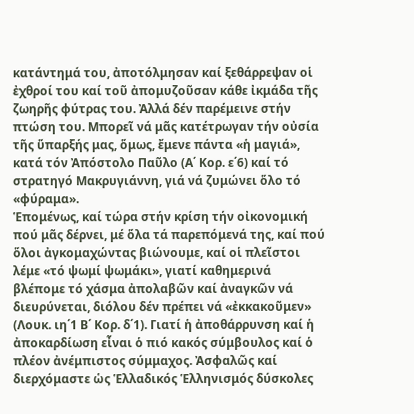κατάντημά του, ἀποτόλμησαν καί ξεθάρρεψαν οἱ ἐχθροί του καί τοῦ ἀπομυζοῦσαν κάθε ἰκμάδα τῆς ζωηρῆς φύτρας του. Ἀλλά δέν παρέμεινε στήν πτώση του. Μπορεῖ νά μᾶς κατέτρωγαν τήν οὐσία τῆς ὕπαρξής μας, ὅμως, ἔμενε πάντα «ἡ μαγιά», κατά τόν Ἀπόστολο Παῦλο (Α΄ Κορ. ε΄6) καί τό στρατηγό Μακρυγιάννη, γιά νά ζυμώνει ὅλο τό «φύραμα».
Ἑπομένως, καί τώρα στήν κρίση τήν οἰκονομική πού μᾶς δέρνει, μέ ὅλα τά παρεπόμενά της, καί πού ὅλοι ἀγκομαχώντας βιώνουμε, καί οἱ πλεῖστοι λέμε «τό ψωμί ψωμάκι», γιατί καθημερινά βλέπομε τό χάσμα ἀπολαβῶν καί ἀναγκῶν νά διευρύνεται, διόλου δέν πρέπει νά «ἐκκακοῦμεν» (Λουκ. ιη΄1 Β΄ Κορ. δ΄1). Γιατί ἡ ἀποθάρρυνση καί ἡ ἀποκαρδίωση εἶναι ὁ πιό κακός σύμβουλος καί ὁ πλέον ἀνέμπιστος σύμμαχος. Ἀσφαλῶς καί διερχόμαστε ὡς Ἑλλαδικός Ἑλληνισμός δύσκολες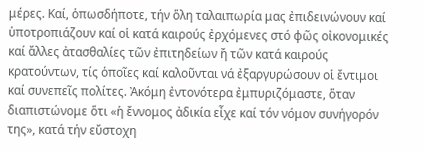μέρες. Καί, ὁπωσδήποτε, τήν ὅλη ταλαιπωρία μας ἐπιδεινώνουν καί ὑποτροπιάζουν καί οἱ κατά καιρούς ἐρχόμενες στό φῶς οἰκονομικές καί ἄλλες ἀτασθαλίες τῶν ἐπιτηδείων ἤ τῶν κατά καιρούς κρατούντων, τίς ὁποῖες καί καλοῦνται νά ἐξαργυρώσουν οἱ ἔντιμοι καί συνεπεῖς πολίτες. Ἀκόμη ἐντονότερα ἐμπυριζόμαστε, ὅταν διαπιστώνομε ὅτι «ἡ ἔννομος ἀδικία εἶχε καί τόν νόμον συνήγορόν της», κατά τήν εὔστοχη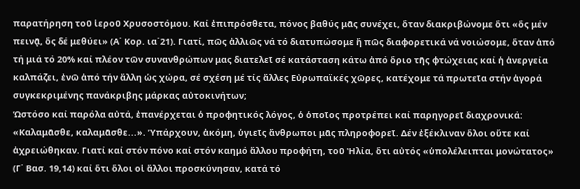παρατήρηση τοῦ ἱεροῦ Χρυσοστόμου. Καί ἐπιπρόσθετα, πόνος βαθύς μᾶς συνέχει, ὅταν διακριβώνομε ὅτι «ὅς μέν πεινᾷ, ὅς δέ μεθύει» (Α΄ Κορ. ια΄21). Γιατί, πῶς ἀλλιῶς νά τό διατυπώσομε ἤ πῶς διαφορετικά νά νοιώσομε, ὅταν ἀπό τή μιά τό 20% καί πλέον τῶν συνανθρώπων μας διατελεῖ σέ κατάσταση κάτω ἀπό ὅριο τῆς φτώχειας καί ἡ ἀνεργεία καλπάζει, ἐνῶ ἀπό τήν ἄλλη ὡς χώρα, σέ σχέση μέ τίς ἄλλες Εὐρωπαϊκές χῶρες, κατέχομε τά πρωτεῖα στήν ἀγορά συγκεκριμένης πανάκριβης μάρκας αὐτοκινήτων;
Ὡστόσο καί παρόλα αὐτά, ἐπανέρχεται ὁ προφητικός λόγος, ὁ ὁποῖος προτρέπει καί παρηγορεῖ διαχρονικά: «Καλαμᾶσθε, καλαμᾶσθε...». Ὑπάρχουν, ἀκόμη, ὑγιεῖς ἄνθρωποι μᾶς πληροφορεῖ. Δέν ἐξέκλιναν ὅλοι οὔτε καί ἀχρειώθηκαν. Γιατί καί στόν πόνο καί στόν καημό ἄλλου προφήτη, τοῦ Ἠλία, ὅτι αὐτός «ὑπολέλειπται μονώτατος» (Γ΄ Βασ. 19,14) καί ὅτι ὅλοι οἱ ἄλλοι προσκύνησαν, κατά τό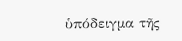ὑπόδειγμα τῆς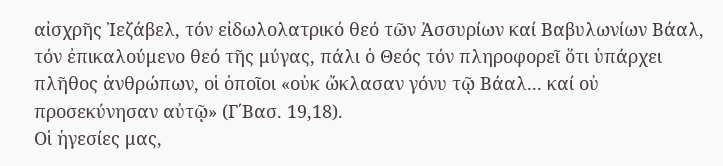αἰσχρῆς Ἰεζάβελ, τόν εἰδωλολατρικό θεό τῶν Ἀσσυρίων καί Βαβυλωνίων Βάαλ, τόν ἐπικαλούμενο θεό τῆς μύγας, πάλι ὁ Θεός τόν πληροφορεῖ ὅτι ὑπάρχει πλῆθος ἀνθρώπων, οἱ ὁποῖοι «οὐκ ὤκλασαν γόνυ τῷ Βάαλ... καί οὐ προσεκύνησαν αὐτῷ» (Γ΄Βασ. 19,18).
Οἱ ἡγεσίες μας,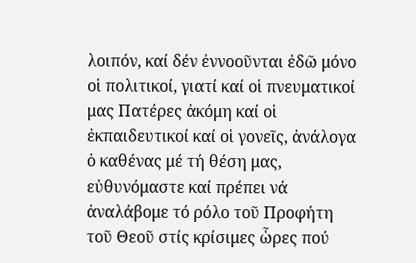λοιπόν, καί δέν ἐννοοῦνται ἐδῶ μόνο οἱ πολιτικοί, γιατί καί οἱ πνευματικοί μας Πατέρες ἀκόμη καί οἱ ἐκπαιδευτικοί καί οἱ γονεῖς, ἀνάλογα ὁ καθένας μέ τή θέση μας, εὐθυνόμαστε καί πρέπει νά ἀναλάβομε τό ρόλο τοῦ Προφήτη τοῦ Θεοῦ στίς κρίσιμες ὧρες πού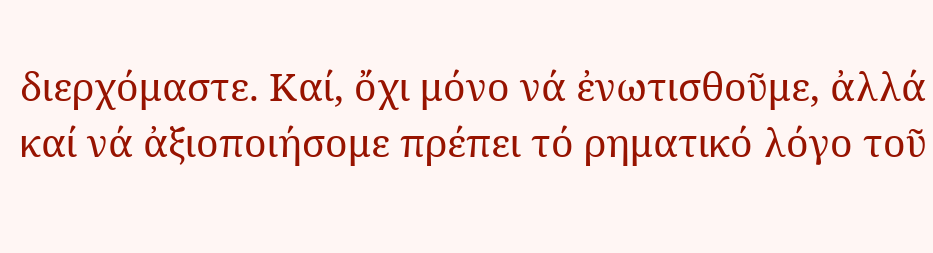διερχόμαστε. Καί, ὄχι μόνο νά ἐνωτισθοῦμε, ἀλλά  καί νά ἀξιοποιήσομε πρέπει τό ρηματικό λόγο τοῦ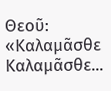Θεοῦ: «Καλαμᾶσθε Καλαμᾶσθε...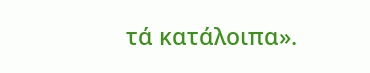τά κατάλοιπα».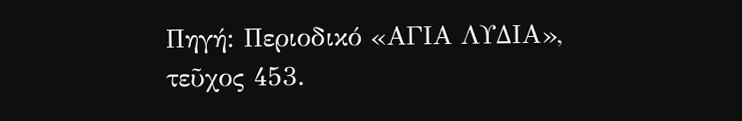Πηγή: Περιοδικό «ΑΓΙΑ ΛΥΔΙΑ», τεῦχος 453.